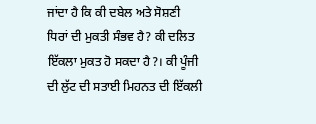ਜਾਂਦਾ ਹੈ ਕਿ ਕੀ ਦਬੇਲ ਅਤੇ ਸੋਸ਼ਣੀ ਧਿਰਾਂ ਦੀ ਮੁਕਤੀ ਸੰਭਵ ਹੈ? ਕੀ ਦਲਿਤ ਇੱਕਲਾ ਮੁਕਤ ਹੋ ਸਕਦਾ ਹੈ?। ਕੀ ਪੂੰਜੀ ਦੀ ਲੁੱਟ ਦੀ ਸਤਾਈ ਮਿਹਨਤ ਦੀ ਇੱਕਲੀ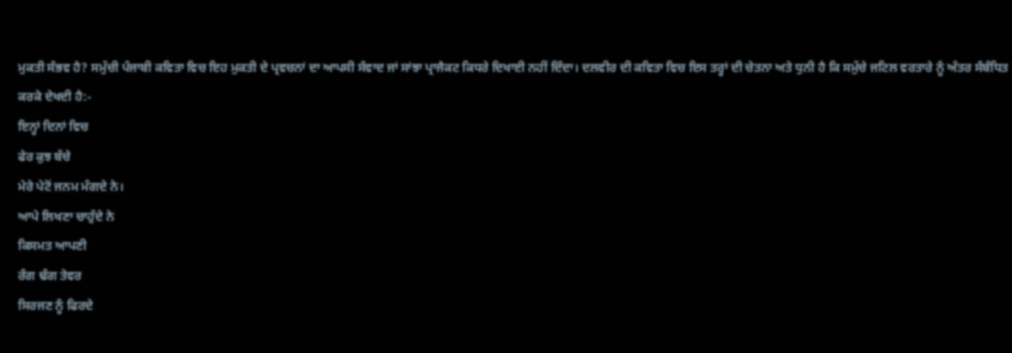ਮੁਕਤੀ ਸੰਭਵ ਹੈ? ਸਮੁੱਚੀ ਪੰਜਾਬੀ ਕਵਿਤਾ ਵਿਚ ਇਹ ਮੁਕਤੀ ਦੇ ਪ੍ਰਵਚਨਾਂ ਦਾ ਆਪਸੀ ਸੰਵਾਦ ਜਾਂ ਸਾਂਝਾ ਪ੍ਰਾਜੈਕਟ ਕਿਧਰੇ ਦਿਖਾਈ ਨਹੀਂ ਦਿੰਦਾ। ਦਲਵੀਰ ਦੀ ਕਵਿਤਾ ਵਿਚ ਇਸ ਤਰ੍ਹਾਂ ਦੀ ਚੇਤਨਾ ਅਤੇ ਧੁਨੀ ਹੈ ਕਿ ਸਮੁੱਚੇ ਜਟਿਲ ਵਰਤਾਰੇ ਨੂੰ ਅੰਤਰ ਸੰਬੰਧਿਤ ਕਰਕੇ ਦੇਖਦੀ ਹੈ:-
ਇਨ੍ਹਾਂ ਦਿਨਾਂ ਵਿਚ
ਫੇਰ ਕੁਝ ਬੱਚੇ
ਮੇਰੇ ਪੇਟੋਂ ਜਨਮ ਮੰਗਦੇ ਨੇ।
ਆਪੇ ਲਿਖਣਾ ਚਾਹੁੰਦੇ ਨੇ
ਕਿਸਮਤ ਆਪਣੀ
ਰੰਗ ਢੰਗ ਤੇਵਰ
ਸਿਰਜਣ ਨੂੰ ਫਿਰਦੇ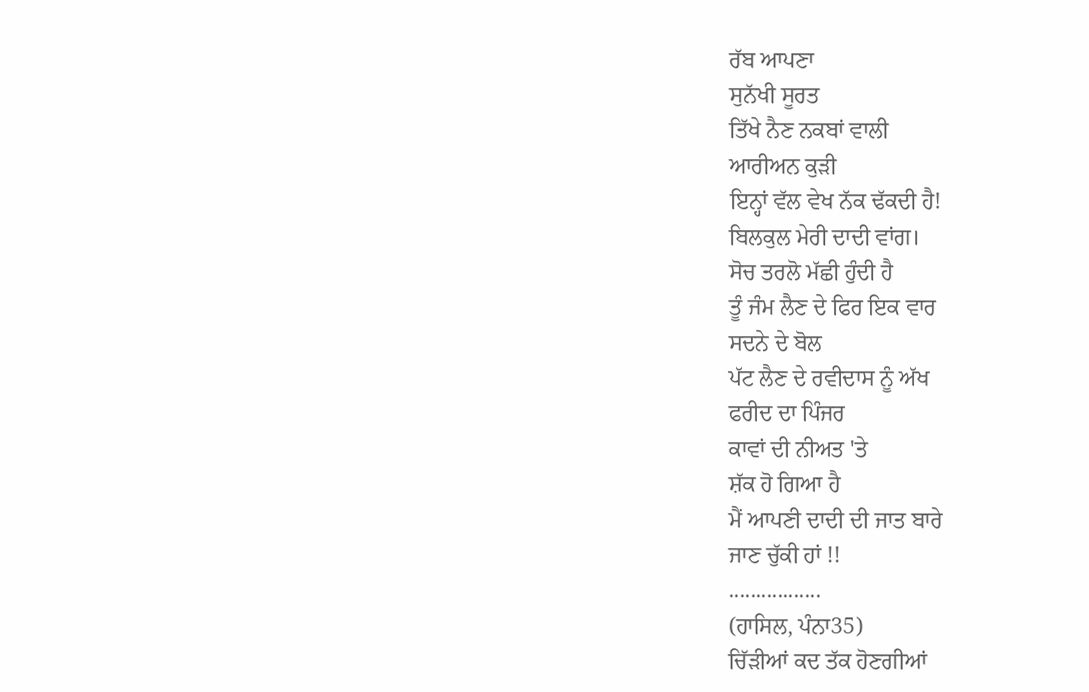ਰੱਬ ਆਪਣਾ
ਸੁਨੱਖੀ ਸੂਰਤ
ਤਿੱਖੇ ਨੈਣ ਨਕਬਾਂ ਵਾਲੀ
ਆਰੀਅਨ ਕੁੜੀ
ਇਨ੍ਹਾਂ ਵੱਲ ਵੇਖ ਨੱਕ ਢੱਕਦੀ ਹੈ!
ਬਿਲਕੁਲ ਮੇਰੀ ਦਾਦੀ ਵਾਂਗ।
ਸੋਚ ਤਰਲੋ ਮੱਛੀ ਹੁੰਦੀ ਹੈ
ਤੂੰ ਜੰਮ ਲੈਣ ਦੇ ਫਿਰ ਇਕ ਵਾਰ
ਸਦਨੇ ਦੇ ਬੋਲ
ਪੱਟ ਲੈਣ ਦੇ ਰਵੀਦਾਸ ਨੂੰ ਅੱਖ
ਫਰੀਦ ਦਾ ਪਿੰਜਰ
ਕਾਵਾਂ ਦੀ ਨੀਅਤ 'ਤੇ
ਸ਼ੱਕ ਹੋ ਗਿਆ ਹੈ
ਮੈਂ ਆਪਣੀ ਦਾਦੀ ਦੀ ਜਾਤ ਬਾਰੇ
ਜਾਣ ਚੁੱਕੀ ਹਾਂ !!
.................
(ਹਾਸਿਲ, ਪੰਨਾ35)
ਚਿੱੜੀਆਂ ਕਦ ਤੱਕ ਹੋਣਗੀਆਂ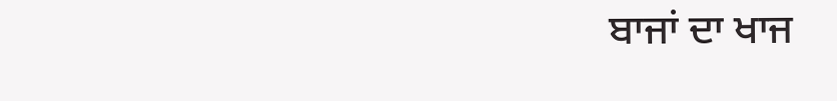ਬਾਜਾਂ ਦਾ ਖਾਜ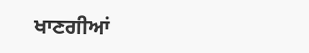ਖਾਣਗੀਆਂ